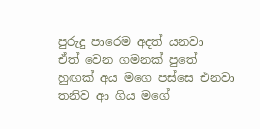පුරුදු පාරෙම අදත් යනවා
ඒත් වෙන ගමනක් පුතේ
හුඟක් අය මගෙ පස්සෙ එනවා
තනිව ආ ගිය මගේ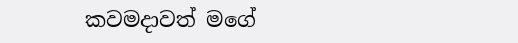කවමදාවත් මගේ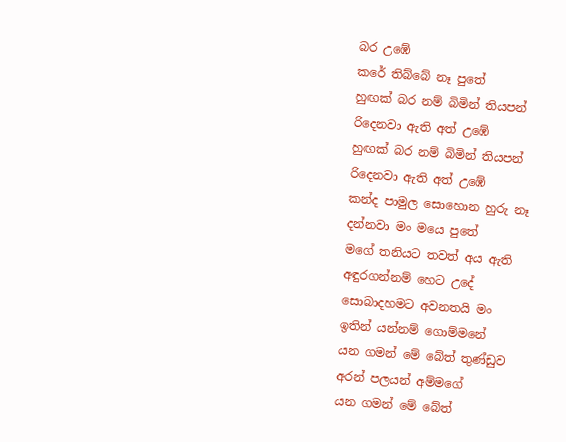බර උඹේ
කරේ තිබ්බේ නෑ පුතේ
හුඟක් බර නම් බිමින් තියපන්
රිදෙනවා ඇති අත් උඹේ
හුඟක් බර නම් බිමින් තියපන්
රිදෙනවා ඇති අත් උඹේ
කන්ද පාමුල සොහොන හුරු නෑ
දන්නවා මං මයෙ පුතේ
මගේ තනියට තවත් අය ඇති
අඳුරගන්නම් හෙට උදේ
සොබාදහමට අවනතයි මං
ඉතින් යන්නම් ගොම්මනේ
යන ගමන් මේ බේත් තුණ්ඩුව
අරන් පලයන් අම්මගේ
යන ගමන් මේ බේත්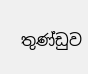තුණ්ඩුව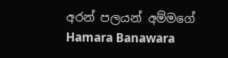අරන් පලයන් අම්මගේ
Hamara Banawara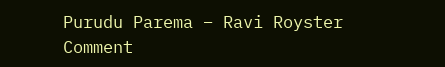Purudu Parema – Ravi Royster
Comment